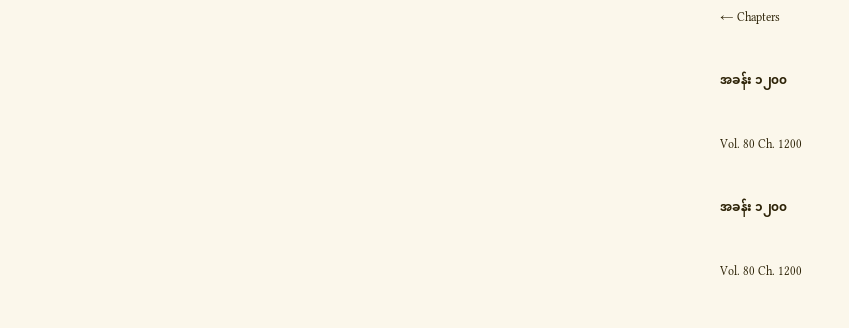← Chapters

အခန်း ၁၂၀၀

Vol. 80 Ch. 1200

အခန်း ၁၂၀၀

Vol. 80 Ch. 1200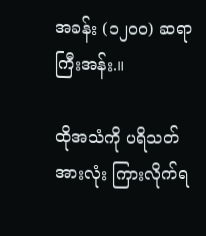အခန်း (၁၂၀၀) ဆရာကြီးအန်း.။

ထိုအသံကို ပရိသတ်အားလုံး ကြားလိုက်ရ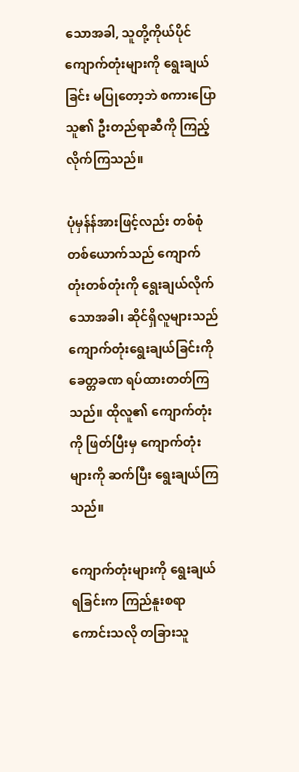သောအခါ, သူတို့ကိုယ်ပိုင် ကျောက်တုံးများကို ရွေးချယ်ခြင်း မပြုတော့ဘဲ စကားပြောသူ၏ ဦးတည်ရာဆီကို ကြည့်လိုက်ကြသည်။

ပုံမှန်န်အားဖြင့်လည်း တစ်စုံတစ်ယောက်သည် ကျောက်တုံးတစ်တုံးကို ရွေးချယ်လိုက် သောအခါ၊ ဆိုင်ရှိလူများသည် ကျောက်တုံးရွေးချယ်ခြင်းကို ခေတ္တခဏ ရပ်ထားတတ်ကြ သည်။ ထိုလူ၏ ကျောက်တုံးကို ဖြတ်ပြီးမှ ကျောက်တုံးများကို ဆက်ပြီး ရွေးချယ်ကြသည်။

ကျောက်တုံးများကို ရွေးချယ်ရခြင်းက ကြည်နူးစရာကောင်းသလို တခြားသူ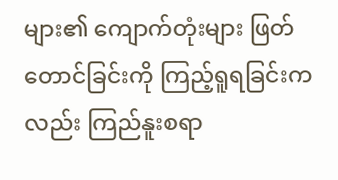များ၏ ကျောက်တုံးများ ဖြတ်တောင်ခြင်းကို ကြည့်ရူရခြင်းကလည်း ကြည်နူးစရာ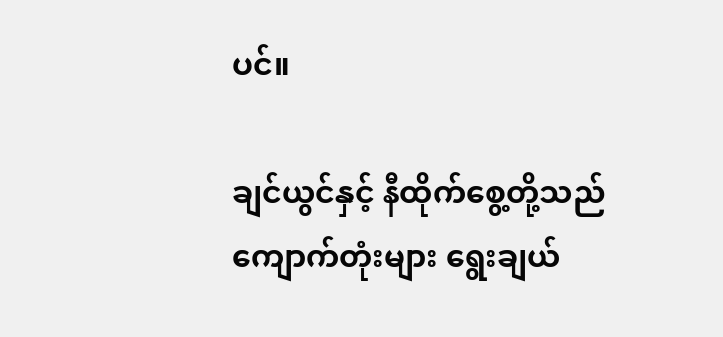ပင်။

ချင်ယွင်နှင့် နီထိုက်စွေ့တို့သည် ကျောက်တုံးများ ရွေးချယ်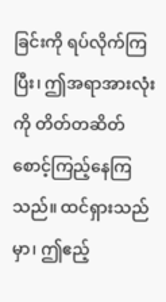ခြင်းကို ရပ်လိုက်ကြပြီး၊ ဤအရာအားလုံးကို တိတ်တဆိတ် စောင့်ကြည့်နေကြသည်။ ထင်ရှားသည်မှာ၊ ဤဧည့်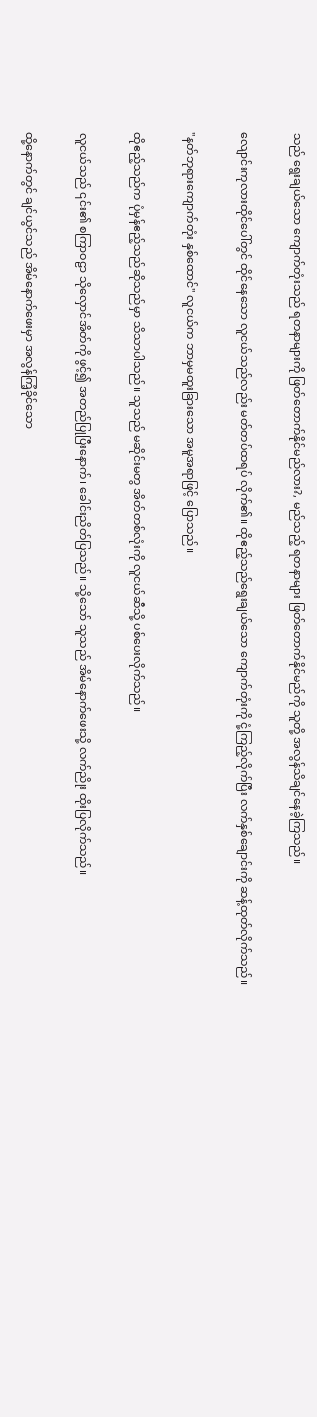သည် ရွေးချယ်သော ကျောက်တုံးသည် ရတနာများကို ဖြတ်တောက်နိုင်မည်လား?, မည်သည့် ရတနာများ ဖြတ်တောက်နိုင်မည်ကို သူတို့ အလွန်သိချင်နေခဲ့ကြသည်။

လျောင်းကုလားထိုင်ပေါ်တွင် ထိုင်နေသော လူငယ်သည်လည်း မတ်တပ်ထရပ် လိုက်၏။ ထိုဧည့်သည်ရွေးချယ်သော ကျောက်တုံးကို ငုံ့ကြည့်လိုက်ပြီး လက်နှစ်ချောင်းကို ဆန့်ထုတ်လိုက်သည်။

"နတ်ဘုရားကျောက်တုံး နှစ်ထောင်" လူငယ်က ဘာမှမထူးခြားသော အမူအရာဖြင့် ပြောသည်။

ထိုဧည့်သည်က ပုံမှန်ဧည့်သည်ဆိုသည်မှာ သိသာပါသည်။ သူသည် မဆိုင်းမတွ အိတ်တစ်လုံးကို လူငယ်ဆီသို့ ပစ်ပေးလိုက်သည်။

လူငယ်သည် ၎င်း၏ စကြာဝဠာ သိုလှောင်အိတ်ကို ဖွင့်၍ အတည်ပြုပြီးနောက်၊ ခေါင်းညိတ်ပြသည်။ သို့သော် သူသည် အိမ်နောက်ဖေးသို့ လက်ညိုး ထိုးပြလိုက်သည်။

ထို့နောက်တွင် ချင်ယွင်သည် အိမ်နောက်ဖေးမှာ အလွန်ကြံ့ခိုင်သော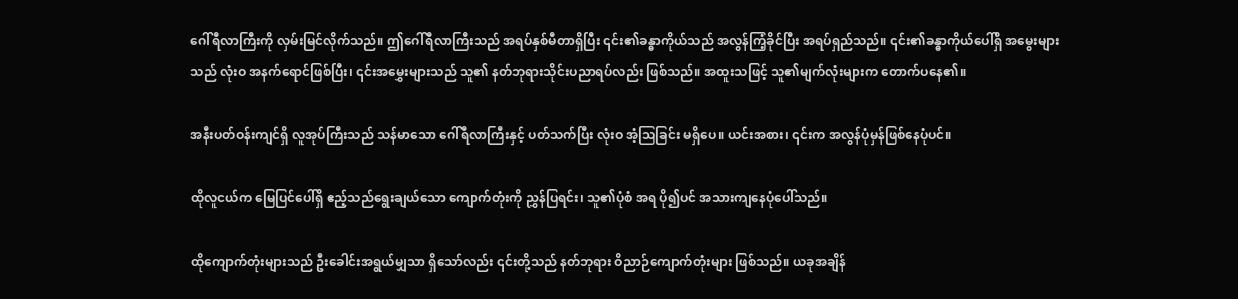ဂေါ်ရီလာကြီးကို လှမ်းမြင်လိုက်သည်။ ဤဂေါ်ရီလာကြီးသည် အရပ်နှစ်မီတာရှိပြီး ၎င်း၏ခန္ဓာကိုယ်သည် အလွန်ကြံ့ခိုင်ပြီး အရပ်ရှည်သည်။ ၎င်း၏ခန္ဓာကိုယ်ပေါ်ရှိ အမွေးများသည် လုံးဝ အနက်ရောင်ဖြစ်ပြီး၊ ၎င်းအမွှေးများသည် သူ၏ နတ်ဘုရားသိုင်းပညာရပ်လည်း ဖြစ်သည်။ အထူးသဖြင့် သူ၏မျက်လုံးများက တောက်ပနေ၏။

အနီးပတ်ဝန်းကျင်ရှိ လူအုပ်ကြီးသည် သန်မာသော ဂေါ်ရီလာကြီးနှင့် ပတ်သက်ပြီး လုံးဝ အံ့ဩခြင်း မရှိပေ။ ယင်းအစား၊ ၎င်းက အလွန်ပုံမှန်ဖြစ်နေပုံပင်။

ထိုလူငယ်က မြေပြင်ပေါ်ရှိ ဧည့်သည်ရွေးချယ်သော ကျောက်တုံးကို ညွှန်ပြရင်း၊ သူ၏ပုံစံ အရ ပို၍ပင် အသားကျနေပုံပေါ်သည်။

ထိုကျောက်တုံးများသည် ဦးခေါင်းအရွယ်မျှသာ ရှိသော်လည်း ၎င်းတို့သည် နတ်ဘုရား ဝိညာဉ်ကျောက်တုံးများ ဖြစ်သည်။ ယခုအချိန်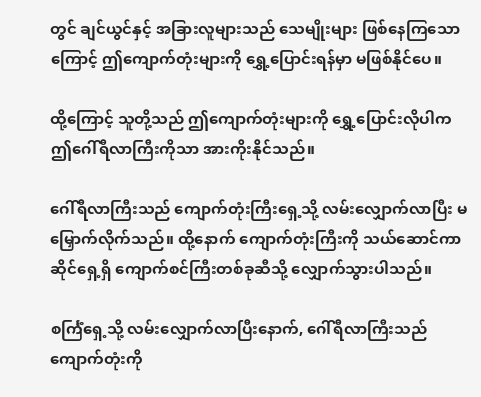တွင် ချင်ယွင်နှင့် အခြားလူများသည် သေမျိုးများ ဖြစ်နေကြသောကြောင့် ဤကျောက်တုံးများကို ရွှေ့ပြောင်းရန်မှာ မဖြစ်နိုင်ပေ။

ထို့ကြောင့် သူတို့သည် ဤကျောက်တုံးများကို ရွှေ့ပြောင်းလိုပါက ဤဂေါ်ရီလာကြီးကိုသာ အားကိုးနိုင်သည်။

ဂေါ်ရီလာကြီးသည် ကျောက်တုံးကြီးရှေ့သို့ လမ်းလျှောက်လာပြီး မမြှောက်လိုက်သည်။ ထို့နောက် ကျောက်တုံးကြီးကို သယ်ဆောင်ကာ ဆိုင်ရှေ့ရှိ ကျောက်စင်ကြီးတစ်ခုဆီသို့ လျှောက်သွားပါသည်။

စင်္ကြံရှေ့သို့ လမ်းလျှောက်လာပြီးနောက်, ဂေါ်ရီလာကြီးသည် ကျောက်တုံးကို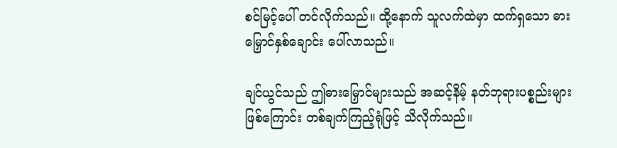စင်မြင့်ပေါ် တင်လိုက်သည်။ ထို့နောက် သူလက်ထဲမှာ ထက်ရှသော ဓားမြှောင်နှစ်ချောင်း ပေါ်လာသည်။

ချင်ယွင်သည် ဤဓားမြှောင်များသည် အဆင့်နိမ့် နတ်ဘုရားပစ္စည်းများ ဖြစ်ကြောင်း တစ်ချက်ကြည့်ရုံဖြင့် သိလိုက်သည်။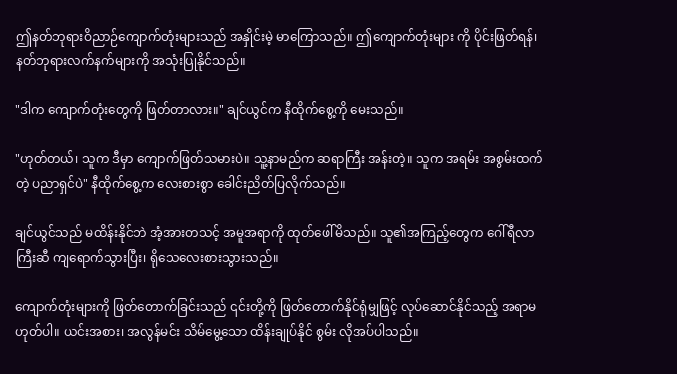ဤနတ်ဘုရားဝိညာဉ်ကျောက်တုံးများသည် အနှိုင်းမဲ့ မာကြောသည်။ ဤကျောက်တုံးများ ကို ပိုင်းဖြတ်ရန်၊ နတ်ဘုရားလက်နက်များကို အသုံးပြုနိုင်သည်။

"ဒါက ကျောက်တုံးတွေကို ဖြတ်တာလား။" ချင်ယွင်က နီထိုက်စွေ့ကို မေးသည်။

"ဟုတ်တယ်၊ သူက ဒီမှာ ကျောက်ဖြတ်သမားပဲ။ သူ့နာမည်က ဆရာကြီး အန်းတဲ့။ သူက အရမ်း အစွမ်းထက်တဲ့ ပညာရှင်ပဲ" နီထိုက်စွေ့က လေးစားစွာ ခေါင်းညိတ်ပြလိုက်သည်။

ချင်ယွင်သည် မထိန်းနိုင်ဘဲ အံ့အားတသင့် အမူအရာကို ထုတ်ဖေါ်မိသည်။ သူ၏အကြည့်တွေက ဂေါ်ရီလာကြီးဆီ ကျရောက်သွားပြီး၊ ရိုသေလေးစားသွားသည်။

ကျောက်တုံးများကို ဖြတ်တောက်ခြင်းသည် ၎င်းတို့ကို ဖြတ်တောက်နိုင်ရုံမျှဖြင့် လုပ်ဆောင်နိုင်သည့် အရာမဟုတ်ပါ။ ယင်းအစား၊ အလွန်မင်း သိမ်မွေ့သော ထိန်းချုပ်နိုင် စွမ်း လိုအပ်ပါသည်။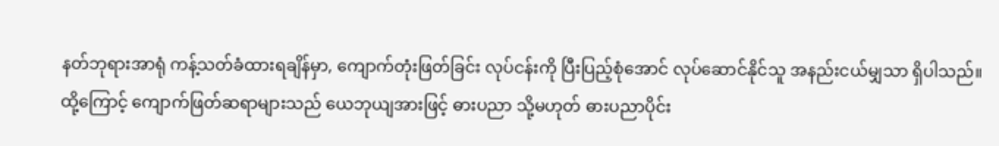နတ်ဘုရားအာရုံ ကန့်သတ်ခံထားရချိန်မှာ, ကျောက်တုံးဖြတ်ခြင်း လုပ်ငန်းကို ပြီးပြည့်စုံအောင် လုပ်ဆောင်နိုင်သူ အနည်းငယ်မျှသာ ရှိပါသည်။ ထို့ကြောင့် ကျောက်ဖြတ်ဆရာများသည် ယေဘုယျအားဖြင့် ဓားပညာ သို့မဟုတ် ဓားပညာပိုင်း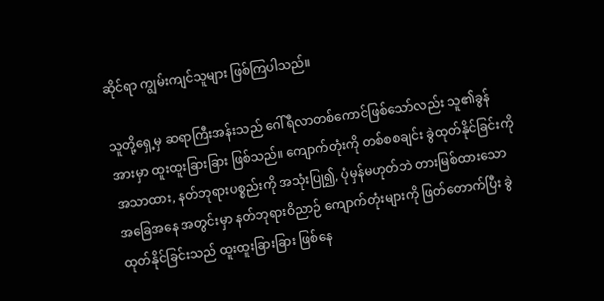ဆိုင်ရာ ကျွမ်းကျင်သူများ ဖြစ်ကြပါသည်။

သူတို့ရှေ့မှ ဆရာကြီးအန်းသည် ဂေါ်ရီလာတစ်ကောင်ဖြစ်သော်လည်း သူ၏ခွန်အားမှာ ထူးထူးခြားခြား ဖြစ်သည်။ ကျောက်တုံးကို တစ်စစချင်း ခွဲထုတ်နိုင်ခြင်းကို အသာထား, နတ်ဘုရားပစ္စည်းကို အသုံးပြု၍, ပုံမှန်မဟုတ်ဘဲ တားမြစ်ထားသော အခြေအနေ အတွင်းမှာ နတ်ဘုရားဝိညာဉ် ကျောက်တုံးများကို ဖြတ်တောက်ပြီး ခွဲထုတ်နိုင်ခြင်းသည် ထူးထူးခြားခြား ဖြစ်နေ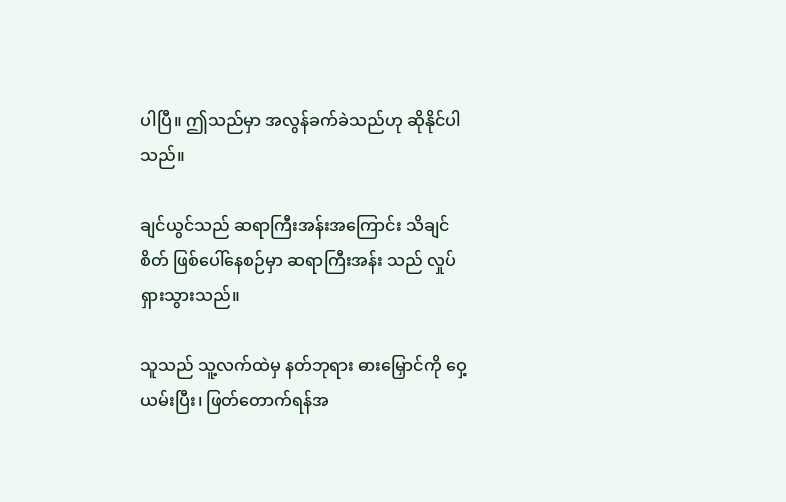ပါပြီ။ ဤသည်မှာ အလွန်ခက်ခဲသည်ဟု ဆိုနိုင်ပါသည်။

ချင်ယွင်သည် ဆရာကြီးအန်းအကြောင်း သိချင်စိတ် ဖြစ်ပေါ်နေစဉ်မှာ ဆရာကြီးအန်း သည် လှုပ်ရှားသွားသည်။

သူသည် သူ့လက်ထဲမှ နတ်ဘုရား ဓားမြှောင်ကို ဝှေ့ယမ်းပြီး၊ ဖြတ်တောက်ရန်အ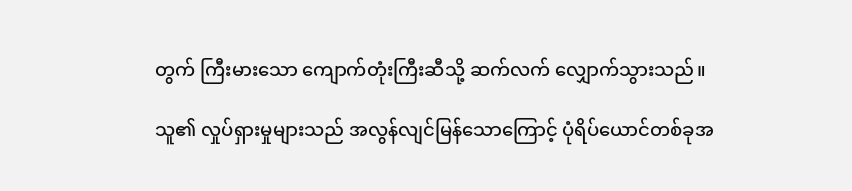တွက် ကြီးမားသော ကျောက်တုံးကြီးဆီသို့ ဆက်လက် လျှောက်သွားသည်။

သူ၏ လှုပ်ရှားမှုများသည် အလွန်လျင်မြန်သောကြောင့် ပုံရိပ်ယောင်တစ်ခုအ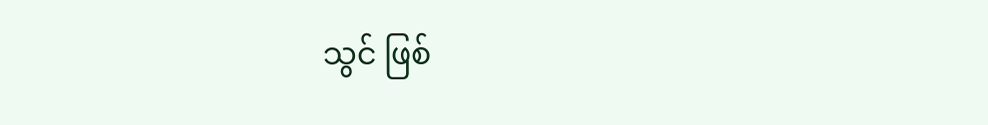သွင် ဖြစ်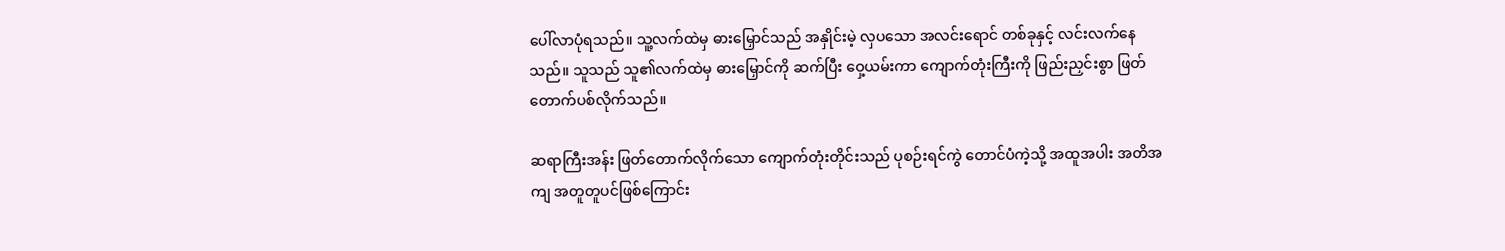ပေါ်လာပုံရသည်။ သူ့လက်ထဲမှ ဓားမြှောင်သည် အနှိုင်းမဲ့ လှပသော အလင်းရောင် တစ်ခုနှင့် လင်းလက်နေသည်။ သူသည် သူ၏လက်ထဲမှ ဓားမြှောင်ကို ဆက်ပြီး ဝှေ့ယမ်းကာ ကျောက်တုံးကြီးကို ဖြည်းညှင်းစွာ ဖြတ်တောက်ပစ်လိုက်သည်။

ဆရာကြီးအန်း ဖြတ်တောက်လိုက်သော ကျောက်တုံးတိုင်းသည် ပုစဉ်းရင်ကွဲ တောင်ပံကဲ့သို့ အထူအပါး အတိအကျ အတူတူပင်ဖြစ်ကြောင်း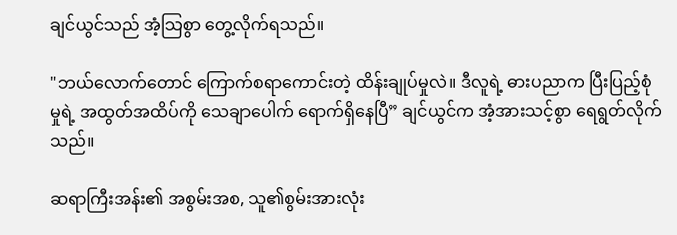ချင်ယွင်သည် အံ့သြစွာ တွေ့လိုက်ရသည်။

"ဘယ်လောက်တောင် ကြောက်စရာကောင်းတဲ့ ထိန်းချုပ်မှုလဲ။ ဒီလူရဲ့ ဓားပညာက ပြီးပြည့်စုံမှုရဲ့ အထွတ်အထိပ်ကို သေချာပေါက် ရောက်ရှိနေပြီ” ချင်ယွင်က အံ့အားသင့်စွာ ရေရွတ်လိုက်သည်။

ဆရာကြီးအန်း၏ အစွမ်းအစ, သူ၏စွမ်းအားလုံး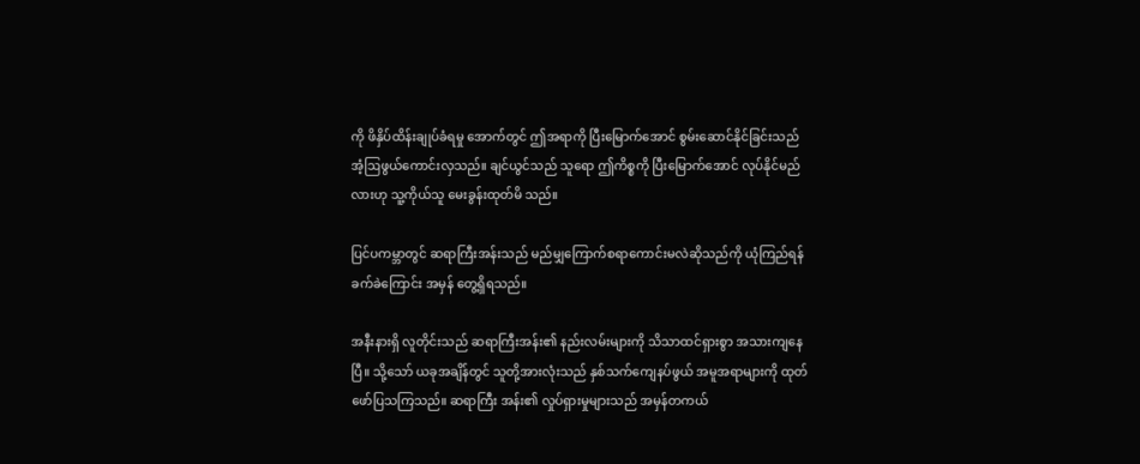ကို ဖိနှိပ်ထိန်းချုပ်ခံရမှု အောက်တွင် ဤအရာကို ပြီးမြောက်အောင် စွမ်းဆောင်နိုင်ခြင်းသည် အံ့ဩဖွယ်ကောင်းလှသည်။ ချင်ယွင်သည် သူရော ဤကိစ္စကို ပြီးမြောက်အောင် လုပ်နိုင်မည်လားဟု သူ့ကိုယ်သူ မေးခွန်းထုတ်မိ သည်။

ပြင်ပကမ္ဘာတွင် ဆရာကြီးအန်းသည် မည်မျှကြောက်စရာကောင်းမလဲဆိုသည်ကို ယုံကြည်ရန် ခက်ခဲကြောင်း အမှန် တွေ့ရှိရသည်။

အနီးနားရှိ လူတိုင်းသည် ဆရာကြီးအန်း၏ နည်းလမ်းများကို သိသာထင်ရှားစွာ အသားကျနေပြီ။ သို့သော် ယခုအချိန်တွင် သူတို့အားလုံးသည် နှစ်သက်ကျေနပ်ဖွယ် အမူအရာများကို ထုတ်ဖော်ပြသကြသည်။ ဆရာကြီး အန်း၏ လှုပ်ရှားမှုများသည် အမှန်တကယ်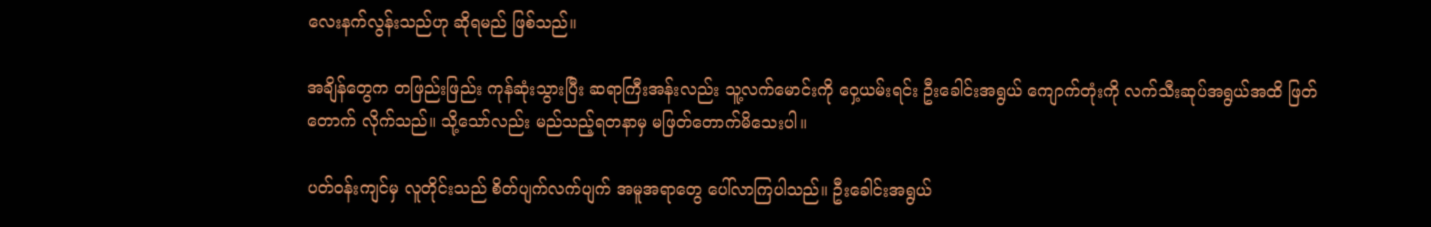လေးနက်လွန်းသည်ဟု ဆိုရမည် ဖြစ်သည်။

အချိန်တွေက တဖြည်းဖြည်း ကုန်ဆုံးသွားပြီး ဆရာကြီးအန်းလည်း သူ့လက်မောင်းကို ဝှေ့ယမ်းရင်း ဦးခေါင်းအရွယ် ကျောက်တုံးကို လက်သီးဆုပ်အရွယ်အထိ ဖြတ်တောက် လိုက်သည်။ သို့သော်လည်း မည်သည့်ရတနာမှ မဖြတ်တောက်မိသေးပါ။

ပတ်ဝန်းကျင်မှ လူတိုင်းသည် စိတ်ပျက်လက်ပျက် အမူအရာတွေ ပေါ်လာကြပါသည်။ ဦးခေါင်းအရွယ်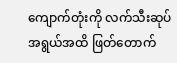ကျောက်တုံးကို လက်သီးဆုပ်အရွယ်အထိ ဖြတ်တောက်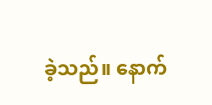ခဲ့သည်။ နောက်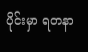ပိုင်းမှာ ရတနာ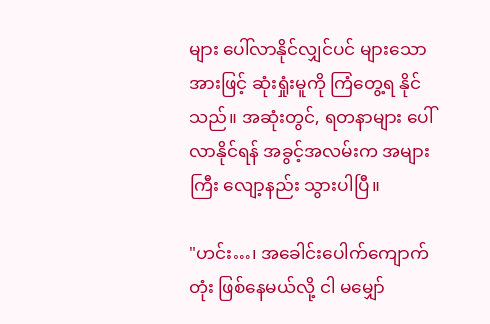များ ပေါ်လာနိုင်လျှင်ပင် များသောအားဖြင့် ဆုံးရှုံးမူကို ကြံတွေ့ရ နိုင်သည်။ အဆုံးတွင်, ရတနာများ ပေါ်လာနိုင်ရန် အခွင့်အလမ်းက အများကြီး လျော့နည်း သွားပါပြီ။

"ဟင်း…၊ အခေါင်းပေါက်ကျောက်တုံး ဖြစ်နေမယ်လို့ ငါ မမျှော်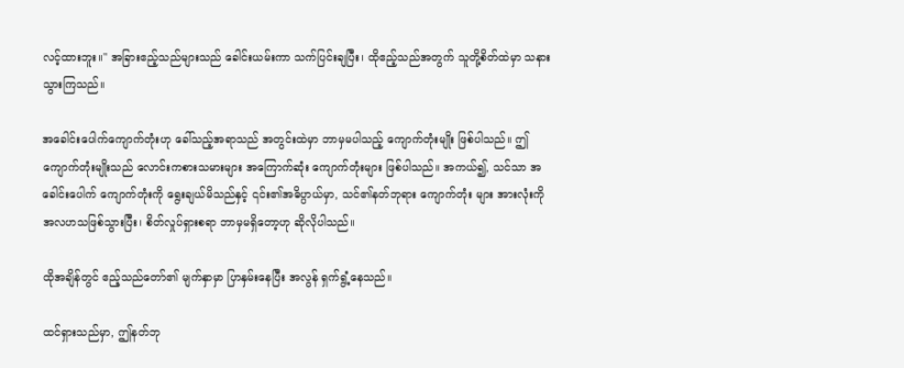လင့်ထားဘူး။" အခြားဧည့်သည်များသည် ခေါင်းယမ်းကာ သက်ပြင်းချပြီး၊ ထိုဧည့်သည်အတွက် သူတို့စိတ်ထဲမှာ သနားသွားကြသည်။

အခေါင်းပေါက်ကျောက်တုံးဟု ခေါ်သည့်အရာသည် အတွင်းထဲမှာ ဘာမှမပါသည့် ကျောက်တုံးမျိုး ဖြစ်ပါသည်။ ဤကျောက်တုံးမျိုးသည် လောင်းကစားသမားများ အကြောက်ဆုံး ကျောက်တုံးများ ဖြစ်ပါသည်။ အကယ်၍, သင်သာ အခေါင်းပေါက် ကျောက်တုံးကို ရွေးချယ်မိသည်နှင့် ၎င်း၏အဓိပ္ပာယ်မှာ, သင်၏နတ်ဘုရား ကျောက်တုံး များ အားလုံးကို အလဟသဖြစ်သွားပြီး၊ စိတ်လှုပ်ရှားစရာ ဘာမှမရှိတော့ဟု ဆိုလိုပါသည်။

ထိုအချိန်တွင် ဧည့်သည်တော်၏ မျက်နှာမှာ ပြာနှမ်းနေပြီး အလွန် ရှက်ရွံ့နေသည်။

ထင်ရှားသည်မှာ, ဤနတ်ဘု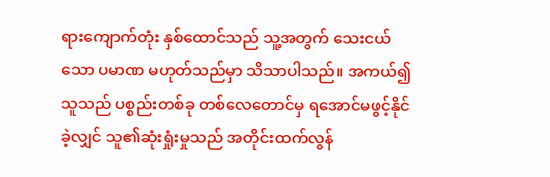ရားကျောက်တုံး နှစ်ထောင်သည် သူ့အတွက် သေးငယ်သော ပမာဏ မဟုတ်သည်မှာ သိသာပါသည်။ အကယ်၍ သူသည် ပစ္စည်းတစ်ခု တစ်လေတောင်မှ ရအောင်မဖွင့်နိုင်ခဲ့လျှင် သူ၏ဆုံးရှုံးမှုသည် အတိုင်းထက်လွန်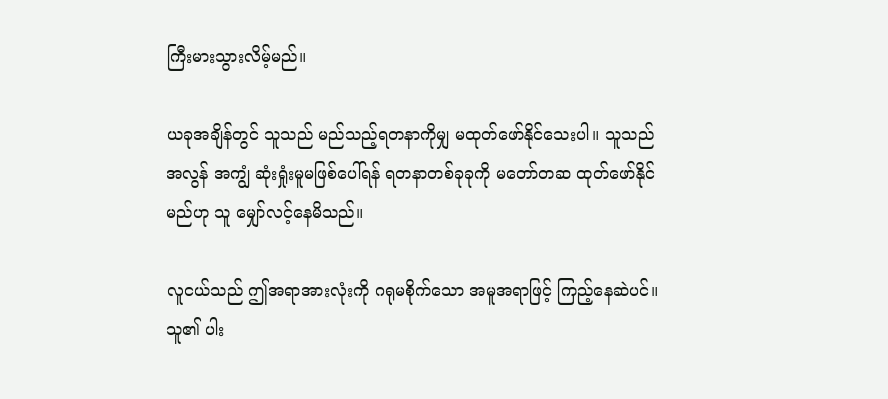ကြီးမားသွားလိမ့်မည်။

ယခုအချိန်တွင် သူသည် မည်သည့်ရတနာကိုမျှ မထုတ်ဖော်နိုင်သေးပါ။ သူသည် အလွန် အကျွံ ဆုံးရှုံးမူမဖြစ်ပေါ်ရန် ရတနာတစ်ခုခုကို မတော်တဆ ထုတ်ဖော်နိုင်မည်ဟု သူ မျှော်လင့်နေမိသည်။

လူငယ်သည် ဤအရာအားလုံးကို ဂရုမစိုက်သော အမူအရာဖြင့် ကြည့်နေဆဲပင်။ သူ၏ ပါး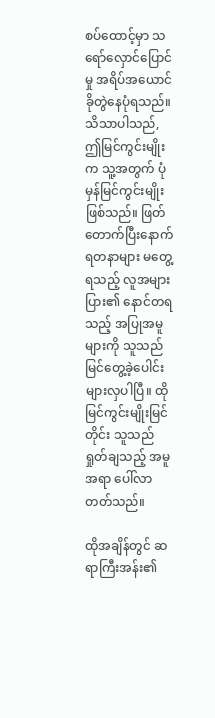စပ်ထောင့်မှာ သရော်လှောင်ပြောင်မှု အရိပ်အယောင် ခိုတွဲနေပုံရသည်။ သိသာပါသည်, ဤမြင်ကွင်းမျိုးက သူ့အတွက် ပုံမှန်မြင်ကွင်းမျိုး ဖြစ်သည်။ ဖြတ်တောက်ပြီးနောက် ရတနာများ မတွေ့ရသည့် လူအများပြား၏ နောင်တရသည့် အပြုအမူများကို သူသည် မြင်တွေ့ခဲ့ပေါင်း များလှပါပြီ။ ထိုမြင်ကွင်းမျိုးမြင်တိုင်း သူသည် ရှုတ်ချသည့် အမူအရာ ပေါ်လာတတ်သည်။

ထိုအချိန်တွင် ဆရာကြီးအန်း၏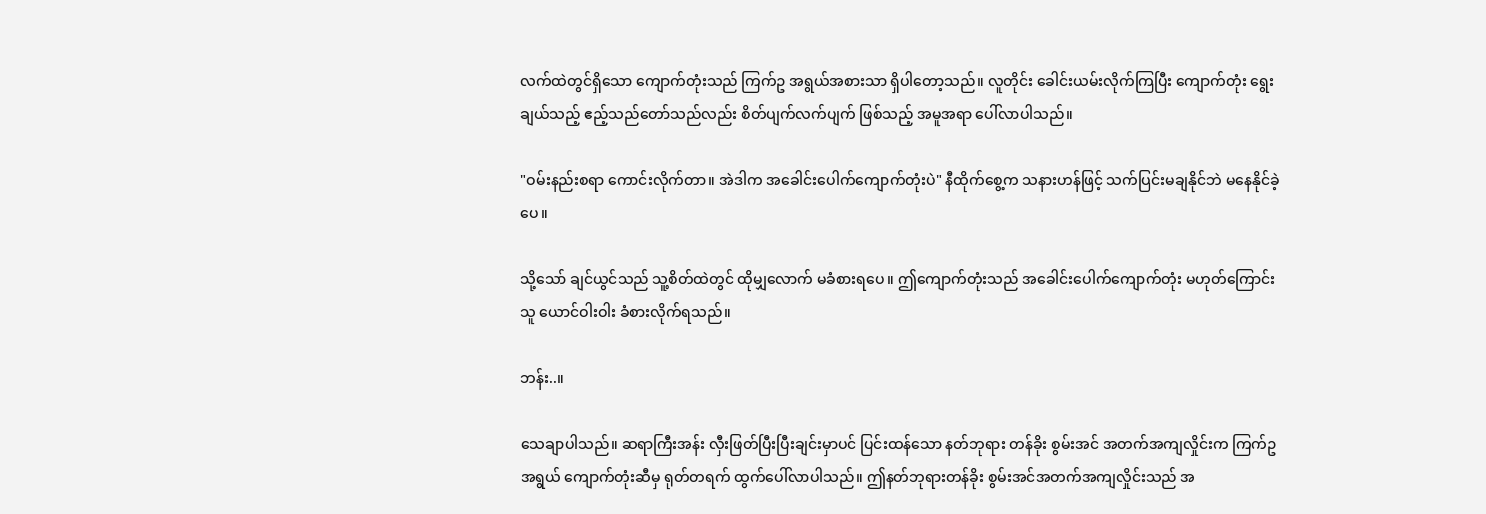လက်ထဲတွင်ရှိသော ကျောက်တုံးသည် ကြက်ဥ အရွယ်အစားသာ ရှိပါတော့သည်။ လူတိုင်း ခေါင်းယမ်းလိုက်ကြပြီး ကျောက်တုံး ရွေးချယ်သည့် ဧည့်သည်တော်သည်လည်း စိတ်ပျက်လက်ပျက် ဖြစ်သည့် အမူအရာ ပေါ်လာပါသည်။

"ဝမ်းနည်းစရာ ကောင်းလိုက်တာ။ အဲဒါက အခေါင်းပေါက်ကျောက်တုံးပဲ" နီထိုက်စွေ့က သနားဟန်ဖြင့် သက်ပြင်းမချနိုင်ဘဲ မနေနိုင်ခဲ့ပေ။

သို့သော် ချင်ယွင်သည် သူ့စိတ်ထဲတွင် ထိုမျှလောက် မခံစားရပေ။ ဤကျောက်တုံးသည် အခေါင်းပေါက်ကျောက်တုံး မဟုတ်ကြောင်း သူ ယောင်ဝါးဝါး ခံစားလိုက်ရသည်။

ဘန်း..။

သေချာပါသည်။ ဆရာကြီးအန်း လှီးဖြတ်ပြီးပြီးချင်းမှာပင် ပြင်းထန်သော နတ်ဘုရား တန်ခိုး စွမ်းအင် အတက်အကျလှိုင်းက ကြက်ဥအရွယ် ကျောက်တုံးဆီမှ ရုတ်တရက် ထွက်ပေါ်လာပါသည်။ ဤနတ်ဘုရားတန်ခိုး စွမ်းအင်အတက်အကျလှိုင်းသည် အ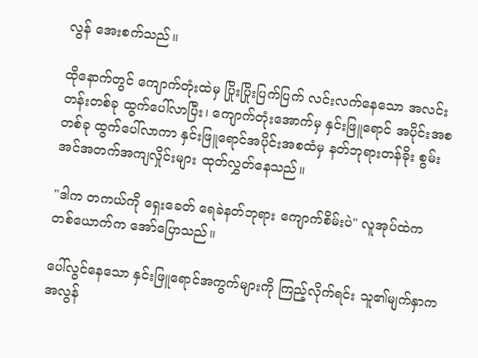လွန် အေးစက်သည်။

ထိုနောက်တွင် ကျောက်တုံးထဲမှ ပြိုးပြိုးပြက်ပြက် လင်းလက်နေသော အလင်းတန်းတစ်ခု ထွက်ပေါ်လာပြီး၊ ကျောက်တုံးအောက်မှ နှင်းဖြူရောင် အပိုင်းအစတစ်ခု ထွက်ပေါ်လာကာ နှင်းဖြူရောင်အပိုင်းအစထံမှ နတ်ဘုရားတန်ခိုး စွမ်းအင်အတက်အကျလှိုင်းများ ထုတ်လွှတ်နေသည်။

"ဒါက တကယ်ကို ရှေးခေတ် ရေခဲနတ်ဘုရား ကျောက်စိမ်းပဲ" လူအုပ်ထဲက တစ်ယောက်က အော်ပြောသည်။

ပေါ်လွင်နေသော နှင်းဖြူရောင်အကွက်များကို ကြည့်လိုက်ရင်း သူ၏မျက်နှာက အလွန်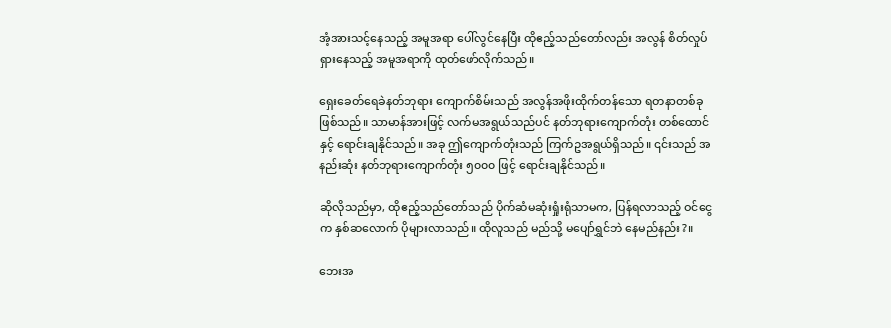အံ့အားသင့်နေသည့် အမူအရာ ပေါ်လွင်နေပြီး ထိုဧည့်သည်တော်လည်း အလွန် စိတ်လှုပ်ရှားနေသည့် အမူအရာကို ထုတ်ဖော်လိုက်သည်။

ရှေးခေတ်ရေခဲနတ်ဘုရား ကျောက်စိမ်းသည် အလွန်အဖိုးထိုက်တန်သော ရတနာတစ်ခု ဖြစ်သည်။ သာမာန်အားဖြင့် လက်မအရွယ်သည်ပင် နတ်ဘုရားကျောက်တုံး တစ်ထောင်နှင့် ရောင်းချနိုင်သည်။ အခု ဤကျောက်တုံးသည် ကြက်ဥအရွယ်ရှိသည်။ ၎င်းသည် အနည်းဆုံး နတ်ဘုရားကျောက်တုံး ၅၀၀၀ ဖြင့် ရောင်းချနိုင်သည်။

ဆိုလိုသည်မှာ, ထိုဧည့်သည်တော်သည် ပိုက်ဆံမဆုံးရှုံးရုံသာမက, ပြန်ရလာသည့် ဝင်ငွေက နှစ်ဆလောက် ပိုများလာသည်။ ထိုလူသည် မည်သို့ မပျော်ရွှင်ဘဲ နေမည်နည်း?။

ဘေးအ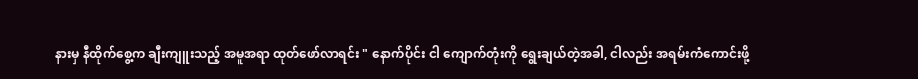နားမှ နီထိုက်စွေ့က ချီးကျူးသည့် အမူအရာ ထုတ်ဖော်လာရင်း " နောက်ပိုင်း ငါ ကျောက်တုံးကို ရွေးချယ်တဲ့အခါ, ငါလည်း အရမ်းကံကောင်းဖို့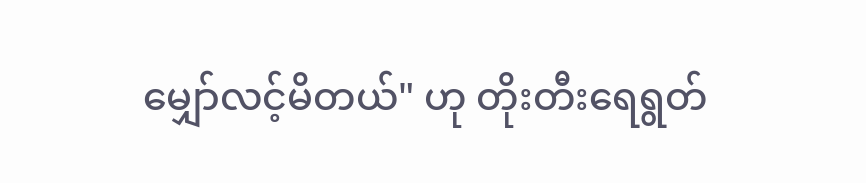မျှော်လင့်မိတယ်" ဟု တိုးတီးရေရွတ်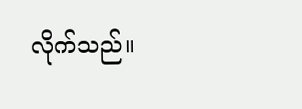လိုက်သည်။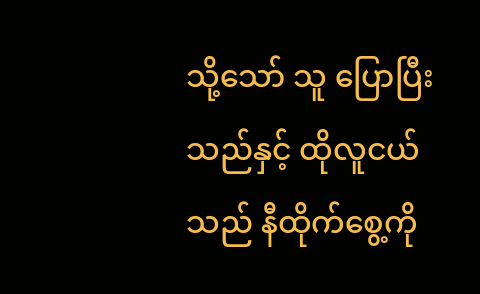သို့သော် သူ ပြောပြီးသည်နှင့် ထိုလူငယ်သည် နီထိုက်စွေ့ကို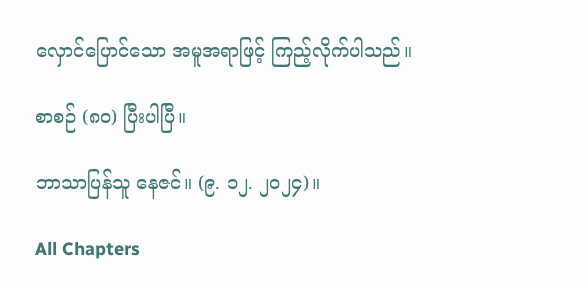လှောင်ပြောင်သော အမူအရာဖြင့် ကြည့်လိုက်ပါသည်။

စာစဉ် (၈၀) ပြီးပါပြီ။

ဘာသာပြန်သူ နေဇင်။ (၉. ၁၂. ၂၀၂၄)။

All Chapters